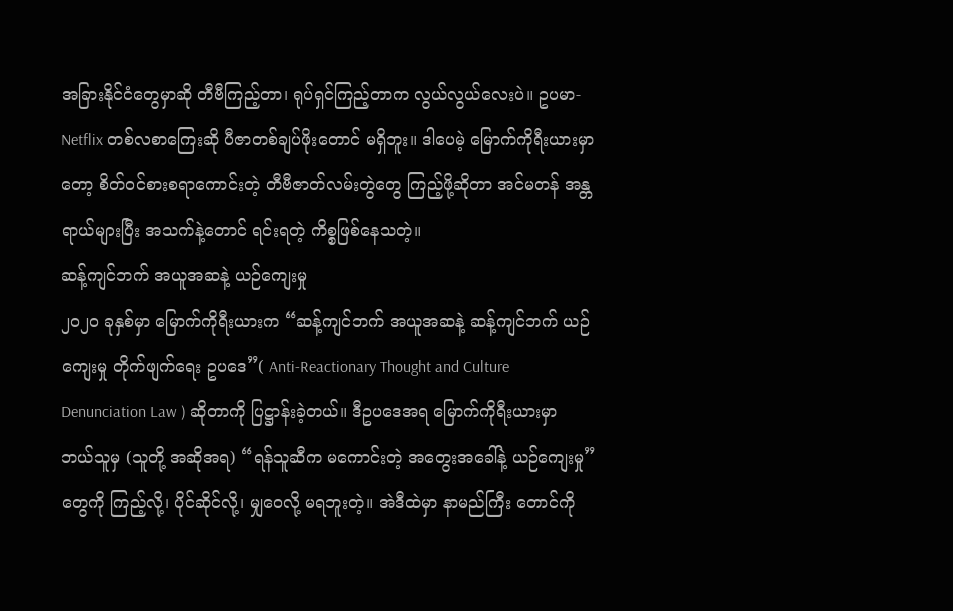အခြားနိုင်ငံတွေမှာဆို တီဗီကြည့်တာ၊ ရုပ်ရှင်ကြည့်တာက လွယ်လွယ်လေးပဲ။ ဥပမာ- Netflix တစ်လစာကြေးဆို ပီဇာတစ်ချပ်ဖိုးတောင် မရှိဘူး။ ဒါပေမဲ့ မြောက်ကိုရီးယားမှာတော့ စိတ်ဝင်စားစရာကောင်းတဲ့ တီဗီဇာတ်လမ်းတွဲတွေ ကြည့်ဖို့ဆိုတာ အင်မတန် အန္တရာယ်များပြီး အသက်နဲ့တောင် ရင်းရတဲ့ ကိစ္စဖြစ်နေသတဲ့။
ဆန့်ကျင်ဘက် အယူအဆနဲ့ ယဉ်ကျေးမှု
၂၀၂၀ ခုနှစ်မှာ မြောက်ကိုရီးယားက “ဆန့်ကျင်ဘက် အယူအဆနဲ့ ဆန့်ကျင်ဘက် ယဉ်ကျေးမှု တိုက်ဖျက်ရေး ဥပဒေ”( Anti-Reactionary Thought and Culture Denunciation Law ) ဆိုတာကို ပြဋ္ဌာန်းခဲ့တယ်။ ဒီဥပဒေအရ မြောက်ကိုရီးယားမှာ ဘယ်သူမှ (သူတို့ အဆိုအရ) “ရန်သူဆီက မကောင်းတဲ့ အတွေးအခေါ်နဲ့ ယဉ်ကျေးမှု” တွေကို ကြည့်လို့၊ ပိုင်ဆိုင်လို့၊ မျှဝေလို့ မရဘူးတဲ့။ အဲဒီထဲမှာ နာမည်ကြီး တောင်ကို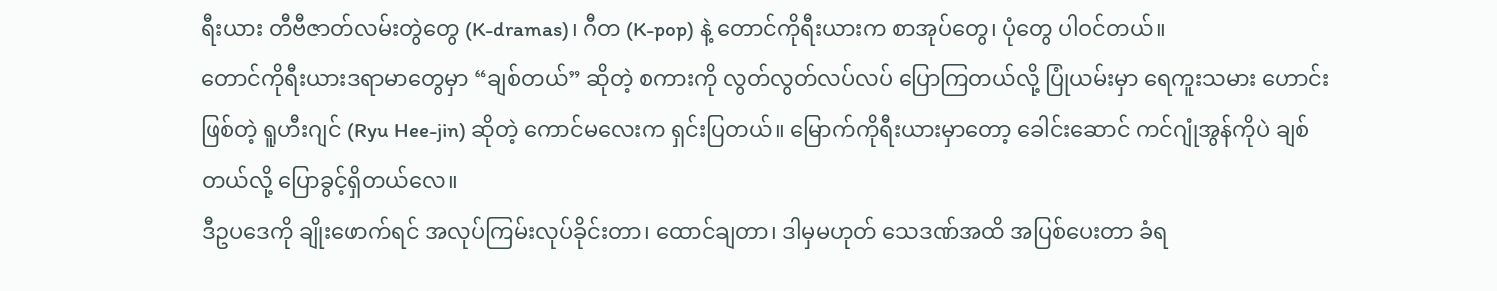ရီးယား တီဗီဇာတ်လမ်းတွဲတွေ (K-dramas)၊ ဂီတ (K-pop) နဲ့ တောင်ကိုရီးယားက စာအုပ်တွေ၊ ပုံတွေ ပါဝင်တယ်။
တောင်ကိုရီးယားဒရာမာတွေမှာ “ချစ်တယ်” ဆိုတဲ့ စကားကို လွတ်လွတ်လပ်လပ် ပြောကြတယ်လို့ ပြုံယမ်းမှာ ရေကူးသမား ဟောင်း ဖြစ်တဲ့ ရူဟီးဂျင် (Ryu Hee-jin) ဆိုတဲ့ ကောင်မလေးက ရှင်းပြတယ်။ မြောက်ကိုရီးယားမှာတော့ ခေါင်းဆောင် ကင်ဂျုံအွန်ကိုပဲ ချစ်တယ်လို့ ပြောခွင့်ရှိတယ်လေ။
ဒီဥပဒေကို ချိုးဖောက်ရင် အလုပ်ကြမ်းလုပ်ခိုင်းတာ၊ ထောင်ချတာ၊ ဒါမှမဟုတ် သေဒဏ်အထိ အပြစ်ပေးတာ ခံရ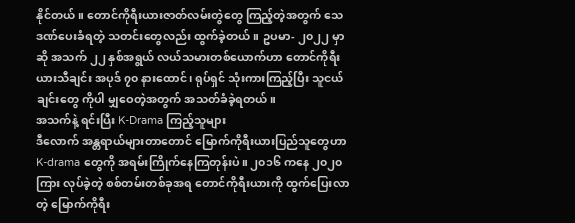နိုင်တယ်။ တောင်ကိုရီးယားဇာတ်လမ်းတွဲတွေ ကြည့်တဲ့အတွက် သေဒဏ်ပေးခံရတဲ့ သတင်းတွေလည်း ထွက်ခဲ့တယ်။ ဥပမာ- ၂၀၂၂ မှာဆို အသက် ၂၂ နှစ်အရွယ် လယ်သမားတစ်ယောက်ဟာ တောင်ကိုရီးယားသီချင်း အပုဒ် ၇၀ နားထောင်၊ ရုပ်ရှင် သုံးကားကြည့်ပြီး သူငယ်ချင်းတွေ ကိုပါ မျှဝေတဲ့အတွက် အသတ်ခံခဲ့ရတယ်။
အသက်နဲ့ ရင်းပြီး K-Drama ကြည့်သူများ
ဒီလောက် အန္တရာယ်များတာတောင် မြောက်ကိုရီးယားပြည်သူတွေဟာ K-drama တွေကို အရမ်းကြိုက်နေကြတုန်းပဲ။ ၂၀၁၆ ကနေ ၂၀၂၀ ကြား လုပ်ခဲ့တဲ့ စစ်တမ်းတစ်ခုအရ တောင်ကိုရီးယားကို ထွက်ပြေးလာတဲ့ မြောက်ကိုရီး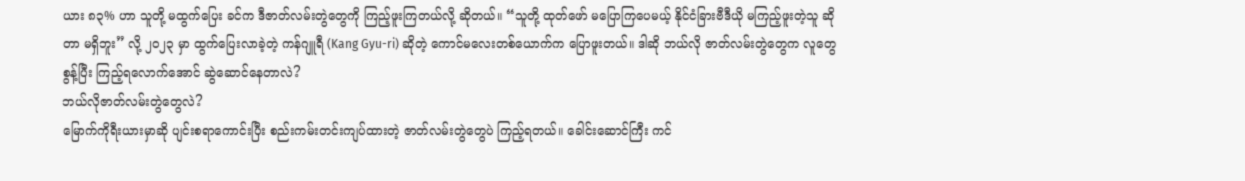ယား ၈၃% ဟာ သူတို့ မထွက်ပြေး ခင်က ဒီဇာတ်လမ်းတွဲတွေကို ကြည့်ဖူးကြတယ်လို့ ဆိုတယ်။ “သူတို့ ထုတ်ဖော် မပြောကြပေမယ့် နိုင်ငံခြားဗီဒီယို မကြည့်ဖူးတဲ့သူ ဆိုတာ မရှိဘူး” လို့ ၂၀၂၃ မှာ ထွက်ပြေးလာခဲ့တဲ့ ကန်ဂျူရီ (Kang Gyu-ri) ဆိုတဲ့ ကောင်မလေးတစ်ယောက်က ပြောဖူးတယ်။ ဒါဆို ဘယ်လို ဇာတ်လမ်းတွဲတွေက လူတွေ စွန့်ပြီး ကြည့်ရလောက်အောင် ဆွဲဆောင်နေတာလဲ?
ဘယ်လိုဇာတ်လမ်းတွဲတွေလဲ?
မြောက်ကိုရီးယားမှာဆို ပျင်းစရာကောင်းပြီး စည်းကမ်းတင်းကျပ်ထားတဲ့ ဇာတ်လမ်းတွဲတွေပဲ ကြည့်ရတယ်။ ခေါင်းဆောင်ကြီး ကင်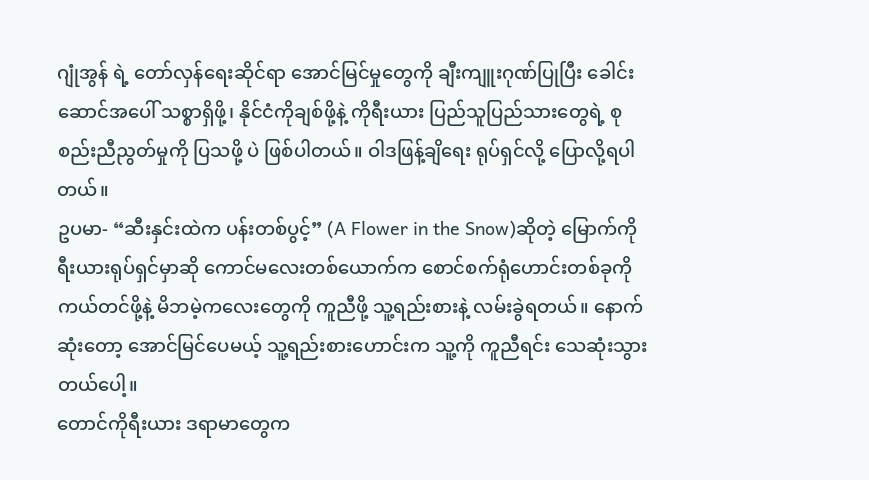ဂျုံအွန် ရဲ့ တော်လှန်ရေးဆိုင်ရာ အောင်မြင်မှုတွေကို ချီးကျူးဂုဏ်ပြုပြီး ခေါင်းဆောင်အပေါ် သစ္စာရှိဖို့၊ နိုင်ငံကိုချစ်ဖို့နဲ့ ကိုရီးယား ပြည်သူပြည်သားတွေရဲ့ စုစည်းညီညွတ်မှုကို ပြသဖို့ ပဲ ဖြစ်ပါတယ်။ ဝါဒဖြန့်ချိရေး ရုပ်ရှင်လို့ ပြောလို့ရပါတယ်။
ဥပမာ- “ဆီးနှင်းထဲက ပန်းတစ်ပွင့်” (A Flower in the Snow)ဆိုတဲ့ မြောက်ကိုရီးယားရုပ်ရှင်မှာဆို ကောင်မလေးတစ်ယောက်က စောင်စက်ရုံဟောင်းတစ်ခုကို ကယ်တင်ဖို့နဲ့ မိဘမဲ့ကလေးတွေကို ကူညီဖို့ သူ့ရည်းစားနဲ့ လမ်းခွဲရတယ်။ နောက်ဆုံးတော့ အောင်မြင်ပေမယ့် သူ့ရည်းစားဟောင်းက သူ့ကို ကူညီရင်း သေဆုံးသွားတယ်ပေါ့။
တောင်ကိုရီးယား ဒရာမာတွေက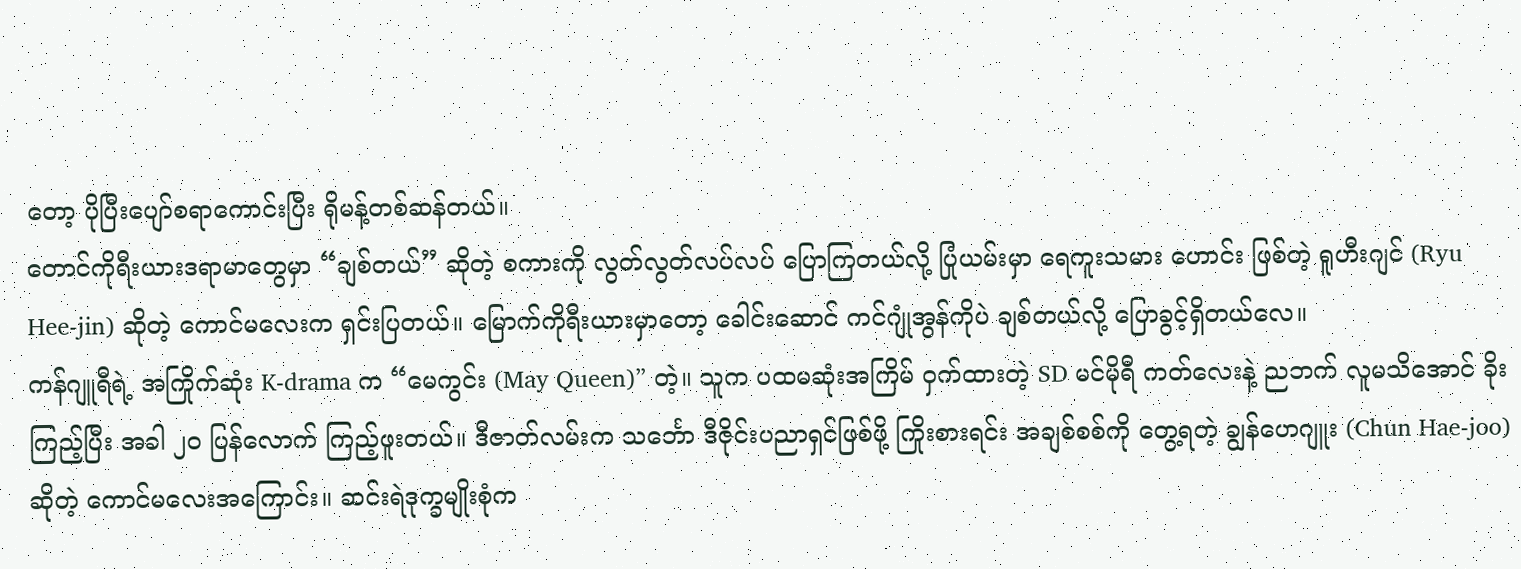တော့ ပိုပြီးပျော်စရာကောင်းပြီး ရိုမန့်တစ်ဆန်တယ်။
တောင်ကိုရီးယားဒရာမာတွေမှာ “ချစ်တယ်” ဆိုတဲ့ စကားကို လွတ်လွတ်လပ်လပ် ပြောကြတယ်လို့ ပြုံယမ်းမှာ ရေကူးသမား ဟောင်း ဖြစ်တဲ့ ရူဟီးဂျင် (Ryu Hee-jin) ဆိုတဲ့ ကောင်မလေးက ရှင်းပြတယ်။ မြောက်ကိုရီးယားမှာတော့ ခေါင်းဆောင် ကင်ဂျုံအွန်ကိုပဲ ချစ်တယ်လို့ ပြောခွင့်ရှိတယ်လေ။
ကန်ဂျူရီရဲ့ အကြိုက်ဆုံး K-drama က “မေကွင်း (May Queen)” တဲ့။ သူက ပထမဆုံးအကြိမ် ဝှက်ထားတဲ့ SD မင်မိုရီ ကတ်လေးနဲ့ ညဘက် လူမသိအောင် ခိုးကြည့်ပြီး အခါ ၂၀ ပြန်လောက် ကြည့်ဖူးတယ်။ ဒီဇာတ်လမ်းက သင်္ဘော ဒီဇိုင်းပညာရှင်ဖြစ်ဖို့ ကြိုးစားရင်း အချစ်စစ်ကို တွေ့ရတဲ့ ချွန်ဟေဂျူး (Chun Hae-joo) ဆိုတဲ့ ကောင်မလေးအကြောင်း။ ဆင်းရဲဒုက္ခမျိုးစုံက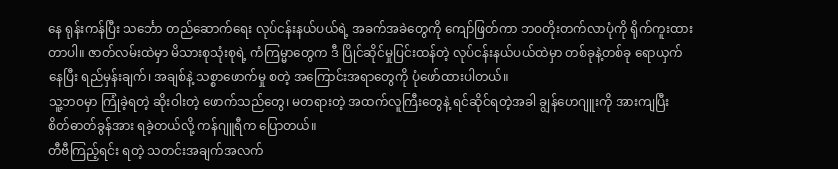နေ ရုန်းကန်ပြီး သင်္ဘော တည်ဆောက်ရေး လုပ်ငန်းနယ်ပယ်ရဲ့ အခက်အခဲတွေကို ကျော်ဖြတ်ကာ ဘဝတိုးတက်လာပုံကို ရိုက်ကူးထားတာပါ။ ဇာတ်လမ်းထဲမှာ မိသားစုသုံးစုရဲ့ ကံကြမ္မာတွေက ဒီ ပြိုင်ဆိုင်မှုပြင်းထန်တဲ့ လုပ်ငန်းနယ်ပယ်ထဲမှာ တစ်ခုနဲ့တစ်ခု ရောယှက်နေပြီး ရည်မှန်းချက်၊ အချစ်နဲ့ သစ္စာဖောက်မှု စတဲ့ အကြောင်းအရာတွေကို ပုံဖော်ထားပါတယ်။
သူ့ဘဝမှာ ကြုံခဲ့ရတဲ့ ဆိုးဝါးတဲ့ ဖောက်သည်တွေ၊ မတရားတဲ့ အထက်လူကြီးတွေနဲ့ ရင်ဆိုင်ရတဲ့အခါ ချွန်ဟေဂျူးကို အားကျပြီး စိတ်ဓာတ်ခွန်အား ရခဲ့တယ်လို့ ကန်ဂျူရီက ပြောတယ်။
တီဗီကြည့်ရင်း ရတဲ့ သတင်းအချက်အလက်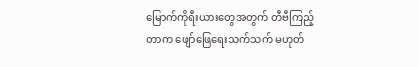မြောက်ကိုရီးယားတွေအတွက် တီဗီကြည့်တာက ဖျော်ဖြေရေးသက်သက် မဟုတ်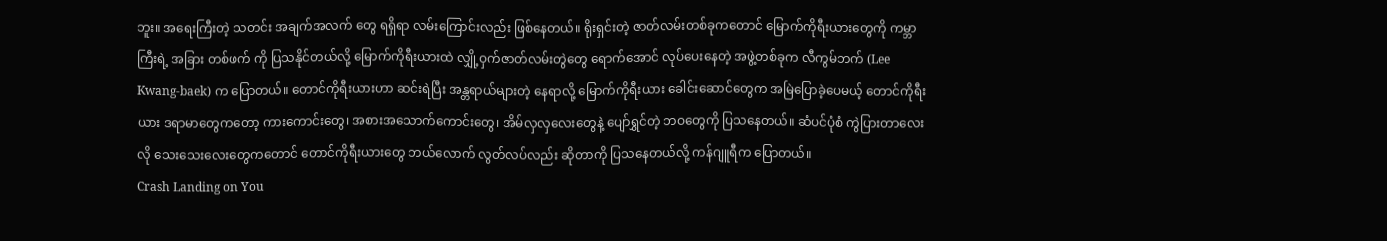ဘူး။ အရေးကြီးတဲ့ သတင်း အချက်အလက် တွေ ရရှိရာ လမ်းကြောင်းလည်း ဖြစ်နေတယ်။ ရိုးရှင်းတဲ့ ဇာတ်လမ်းတစ်ခုကတောင် မြောက်ကိုရီးယားတွေကို ကမ္ဘာကြီးရဲ့ အခြား တစ်ဖက် ကို ပြသနိုင်တယ်လို့ မြောက်ကိုရီးယားထဲ လျှို့ဝှက်ဇာတ်လမ်းတွဲတွေ ရောက်အောင် လုပ်ပေးနေတဲ့ အဖွဲ့တစ်ခုက လီကွမ်ဘက် (Lee Kwang-baek) က ပြောတယ်။ တောင်ကိုရီးယားဟာ ဆင်းရဲပြီး အန္တရာယ်များတဲ့ နေရာလို့ မြောက်ကိုရီးယား ခေါင်းဆောင်တွေက အမြဲပြောခဲ့ပေမယ့် တောင်ကိုရီးယား ဒရာမာတွေကတော့ ကားကောင်းတွေ၊ အစားအသောက်ကောင်းတွေ၊ အိမ်လှလှလေးတွေနဲ့ ပျော်ရွှင်တဲ့ ဘဝတွေကို ပြသနေတယ်။ ဆံပင်ပုံစံ ကွဲပြားတာလေးလို သေးသေးလေးတွေကတောင် တောင်ကိုရီးယားတွေ ဘယ်လောက် လွတ်လပ်လည်း ဆိုတာကို ပြသနေတယ်လို့ ကန်ဂျူရီက ပြောတယ်။
Crash Landing on You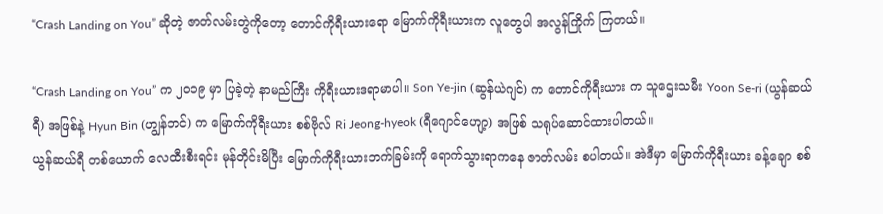“Crash Landing on You” ဆိုတဲ့ ဇာတ်လမ်းတွဲကိုတော့ တောင်ကိုရီးယားရော မြောက်ကိုရီးယားက လူတွေပါ အလွန်ကြိုက် ကြတယ်။

“Crash Landing on You” က ၂၀၁၉ မှာ ပြခဲ့တဲ့ နာမည်ကြီး ကိုရီးယားဒရာမာပါ။ Son Ye-jin (ဆွန်ယဲဂျင်) က တောင်ကိုရီးယား က သူဌေးသမီး Yoon Se-ri (ယွန်ဆယ်ရီ) အဖြစ်နဲ့ Hyun Bin (ဟျွန်ဘင်) က မြောက်ကိုရီးယား စစ်ဗိုလ် Ri Jeong-hyeok (ရီဂျောင်ဟျော့) အဖြစ် သရုပ်ဆောင်ထားပါတယ်။
ယွန်ဆယ်ရီ တစ်ယောက် လေထီးစီးရင်း မုန်တိုင်းမိပြီး မြောက်ကိုရီးယားဘက်ခြမ်းကို ရောက်သွားရာကနေ ဇာတ်လမ်း စပါတယ်။ အဲဒီမှာ မြောက်ကိုရီးယား ခန့်ချော စစ်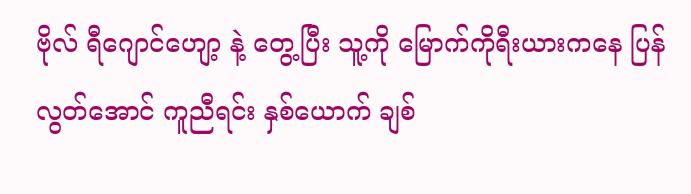ဗိုလ် ရီဂျောင်ဟျော့ နဲ့ တွေ့ပြီး သူ့ကို မြောက်ကိုရီးယားကနေ ပြန်လွတ်အောင် ကူညီရင်း နှစ်ယောက် ချစ်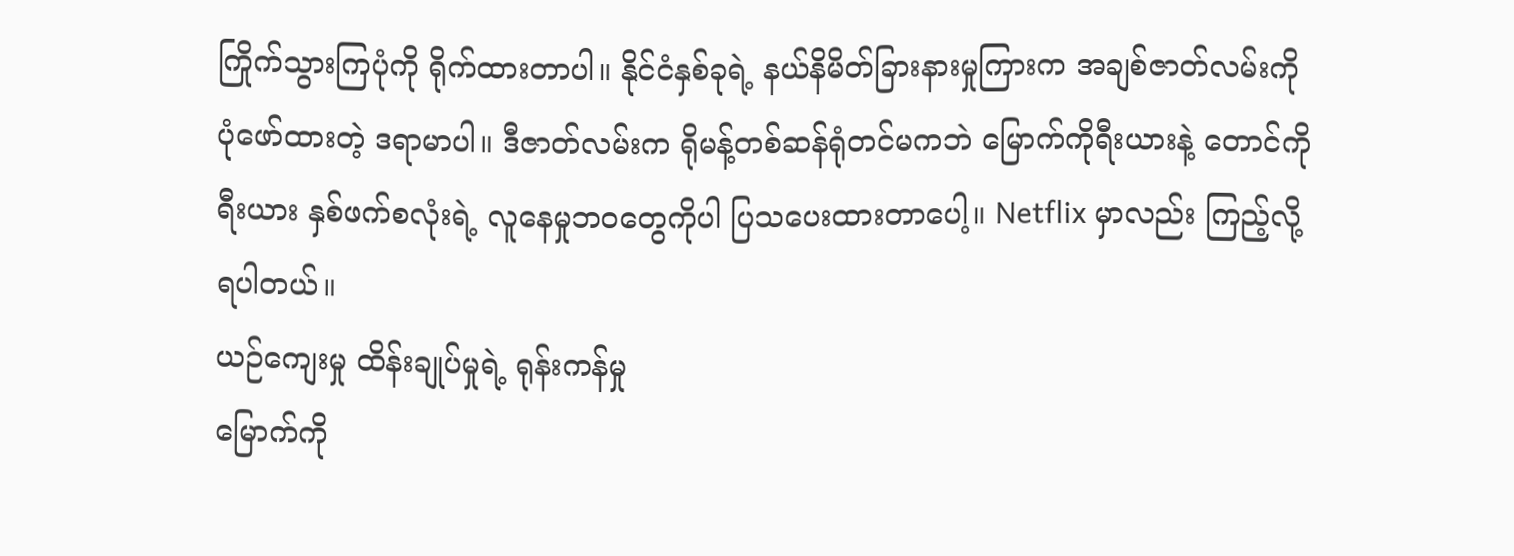ကြိုက်သွားကြပုံကို ရိုက်ထားတာပါ။ နိုင်ငံနှစ်ခုရဲ့ နယ်နိမိတ်ခြားနားမှုကြားက အချစ်ဇာတ်လမ်းကို ပုံဖော်ထားတဲ့ ဒရာမာပါ။ ဒီဇာတ်လမ်းက ရိုမန့်တစ်ဆန်ရုံတင်မကဘဲ မြောက်ကိုရီးယားနဲ့ တောင်ကိုရီးယား နှစ်ဖက်စလုံးရဲ့ လူနေမှုဘဝတွေကိုပါ ပြသပေးထားတာပေါ့။ Netflix မှာလည်း ကြည့်လို့ရပါတယ်။
ယဉ်ကျေးမှု ထိန်းချုပ်မှုရဲ့ ရုန်းကန်မှု
မြောက်ကို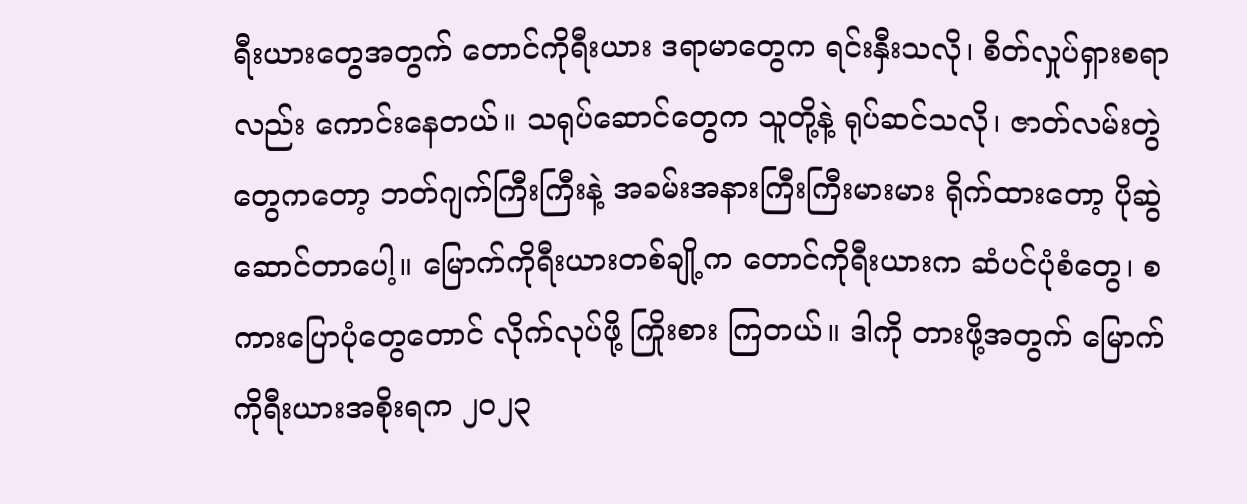ရီးယားတွေအတွက် တောင်ကိုရီးယား ဒရာမာတွေက ရင်းနှီးသလို၊ စိတ်လှုပ်ရှားစရာလည်း ကောင်းနေတယ်။ သရုပ်ဆောင်တွေက သူတို့နဲ့ ရုပ်ဆင်သလို၊ ဇာတ်လမ်းတွဲတွေကတော့ ဘတ်ဂျက်ကြီးကြီးနဲ့ အခမ်းအနားကြီးကြီးမားမား ရိုက်ထားတော့ ပိုဆွဲဆောင်တာပေါ့။ မြောက်ကိုရီးယားတစ်ချို့က တောင်ကိုရီးယားက ဆံပင်ပုံစံတွေ၊ စကားပြောပုံတွေတောင် လိုက်လုပ်ဖို့ ကြိုးစား ကြတယ်။ ဒါကို တားဖို့အတွက် မြောက်ကိုရီးယားအစိုးရက ၂၀၂၃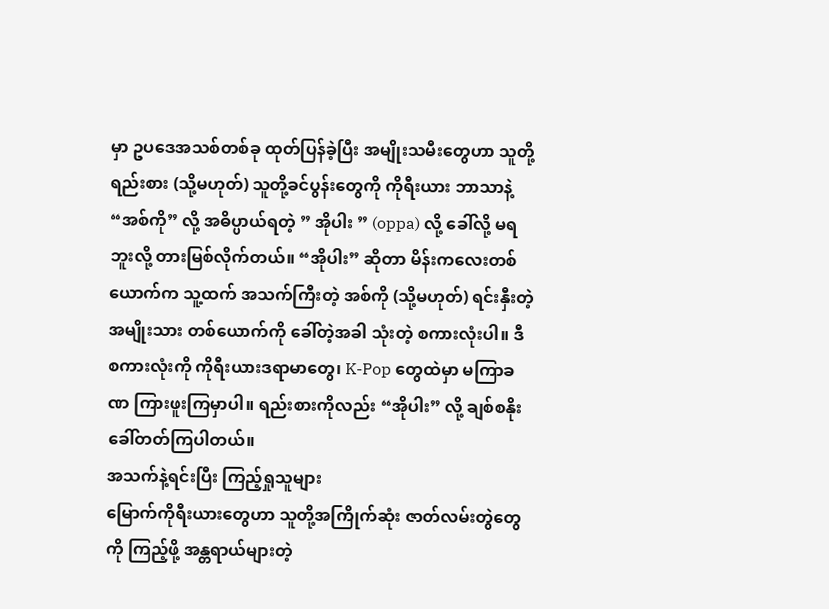မှာ ဥပဒေအသစ်တစ်ခု ထုတ်ပြန်ခဲ့ပြီး အမျိုးသမီးတွေဟာ သူတို့ ရည်းစား (သို့မဟုတ်) သူတို့ခင်ပွန်းတွေကို ကိုရီးယား ဘာသာနဲ့ “အစ်ကို” လို့ အဓိပ္ပာယ်ရတဲ့ ” အိုပါး ” (oppa) လို့ ခေါ်လို့ မရဘူးလို့ တားမြစ်လိုက်တယ်။ “အိုပါး” ဆိုတာ မိန်းကလေးတစ်ယောက်က သူ့ထက် အသက်ကြီးတဲ့ အစ်ကို (သို့မဟုတ်) ရင်းနှီးတဲ့ အမျိုးသား တစ်ယောက်ကို ခေါ်တဲ့အခါ သုံးတဲ့ စကားလုံးပါ။ ဒီစကားလုံးကို ကိုရီးယားဒရာမာတွေ၊ K-Pop တွေထဲမှာ မကြာခဏ ကြားဖူးကြမှာပါ။ ရည်းစားကိုလည်း “အိုပါး” လို့ ချစ်စနိုး ခေါ်တတ်ကြပါတယ်။
အသက်နဲ့ရင်းပြီး ကြည့်ရှုသူများ
မြောက်ကိုရီးယားတွေဟာ သူတို့အကြိုက်ဆုံး ဇာတ်လမ်းတွဲတွေကို ကြည့်ဖို့ အန္တရာယ်များတဲ့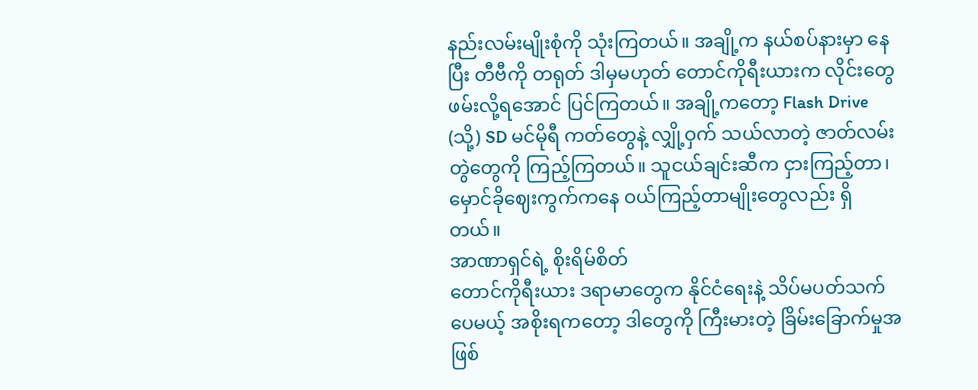နည်းလမ်းမျိုးစုံကို သုံးကြတယ်။ အချို့က နယ်စပ်နားမှာ နေပြီး တီဗီကို တရုတ် ဒါမှမဟုတ် တောင်ကိုရီးယားက လိုင်းတွေ ဖမ်းလို့ရအောင် ပြင်ကြတယ်။ အချို့ကတော့ Flash Drive (သို့) SD မင်မိုရီ ကတ်တွေနဲ့ လျှို့ဝှက် သယ်လာတဲ့ ဇာတ်လမ်းတွဲတွေကို ကြည့်ကြတယ်။ သူငယ်ချင်းဆီက ငှားကြည့်တာ၊ မှောင်ခိုဈေးကွက်ကနေ ဝယ်ကြည့်တာမျိုးတွေလည်း ရှိတယ်။
အာဏာရှင်ရဲ့ စိုးရိမ်စိတ်
တောင်ကိုရီးယား ဒရာမာတွေက နိုင်ငံရေးနဲ့ သိပ်မပတ်သက်ပေမယ့် အစိုးရကတော့ ဒါတွေကို ကြီးမားတဲ့ ခြိမ်းခြောက်မှုအဖြစ်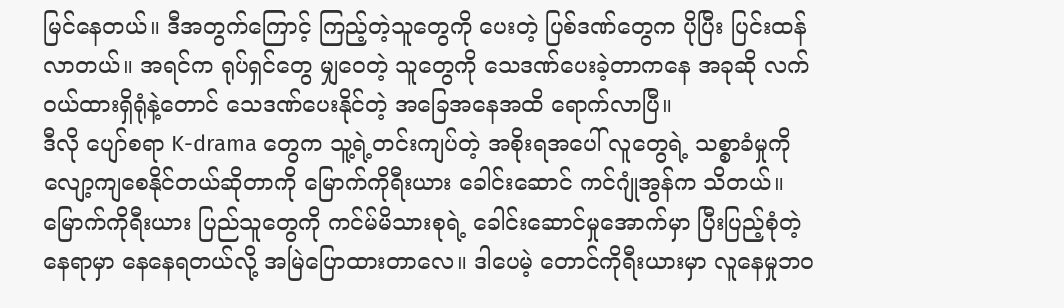မြင်နေတယ်။ ဒီအတွက်ကြောင့် ကြည့်တဲ့သူတွေကို ပေးတဲ့ ပြစ်ဒဏ်တွေက ပိုပြီး ပြင်းထန်လာတယ်။ အရင်က ရုပ်ရှင်တွေ မျှဝေတဲ့ သူတွေကို သေဒဏ်ပေးခဲ့တာကနေ အခုဆို လက်ဝယ်ထားရှိရုံနဲ့တောင် သေဒဏ်ပေးနိုင်တဲ့ အခြေအနေအထိ ရောက်လာပြီ။
ဒီလို ပျော်စရာ K-drama တွေက သူ့ရဲ့တင်းကျပ်တဲ့ အစိုးရအပေါ် လူတွေရဲ့ သစ္စာခံမှုကို လျော့ကျစေနိုင်တယ်ဆိုတာကို မြောက်ကိုရီးယား ခေါင်းဆောင် ကင်ဂျုံအွန်က သိတယ်။ မြောက်ကိုရီးယား ပြည်သူတွေကို ကင်မ်မိသားစုရဲ့ ခေါင်းဆောင်မှုအောက်မှာ ပြီးပြည့်စုံတဲ့နေရာမှာ နေနေရတယ်လို့ အမြဲပြောထားတာလေ။ ဒါပေမဲ့ တောင်ကိုရီးယားမှာ လူနေမှုဘဝ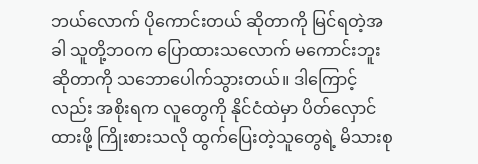ဘယ်လောက် ပိုကောင်းတယ် ဆိုတာကို မြင်ရတဲ့အခါ သူတို့ဘဝက ပြောထားသလောက် မကောင်းဘူးဆိုတာကို သဘောပေါက်သွားတယ်။ ဒါကြောင့်လည်း အစိုးရက လူတွေကို နိုင်ငံထဲမှာ ပိတ်လှောင်ထားဖို့ ကြိုးစားသလို ထွက်ပြေးတဲ့သူတွေရဲ့ မိသားစု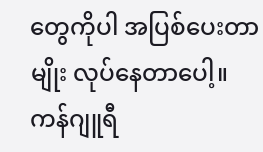တွေကိုပါ အပြစ်ပေးတာမျိုး လုပ်နေတာပေါ့။
ကန်ဂျူရီ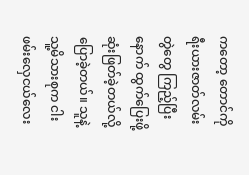ကတော့ တောင်ကိုရီးယားဇာတ်လမ်းတွဲတွေ ကြည့်ပြီးနောက် ထွက်ပြေးဖို့ ဆုံးဖြတ်ခဲ့တယ်လို့ ပြောခဲ့တယ်။ သူနဲ့ သူ့မိသားစုက ငါးဖမ်းလှေငယ်လေး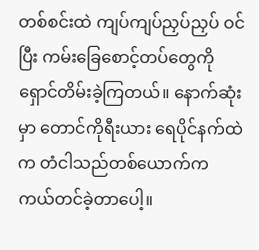တစ်စင်းထဲ ကျပ်ကျပ်ညှပ်ညှပ် ဝင်ပြီး ကမ်းခြေစောင့်တပ်တွေကို ရှောင်တိမ်းခဲ့ကြတယ်။ နောက်ဆုံးမှာ တောင်ကိုရီးယား ရေပိုင်နက်ထဲက တံငါသည်တစ်ယောက်က ကယ်တင်ခဲ့တာပေါ့။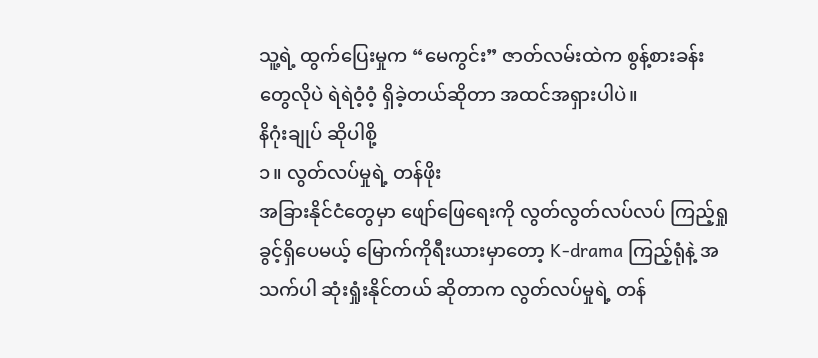သူ့ရဲ့ ထွက်ပြေးမှုက “မေကွင်း” ဇာတ်လမ်းထဲက စွန့်စားခန်းတွေလိုပဲ ရဲရဲဝံ့ဝံ့ ရှိခဲ့တယ်ဆိုတာ အထင်အရှားပါပဲ။
နိဂုံးချုပ် ဆိုပါစို့
၁။ လွတ်လပ်မှုရဲ့ တန်ဖိုး
အခြားနိုင်ငံတွေမှာ ဖျော်ဖြေရေးကို လွတ်လွတ်လပ်လပ် ကြည့်ရှုခွင့်ရှိပေမယ့် မြောက်ကိုရီးယားမှာတော့ K-drama ကြည့်ရုံနဲ့ အသက်ပါ ဆုံးရှုံးနိုင်တယ် ဆိုတာက လွတ်လပ်မှုရဲ့ တန်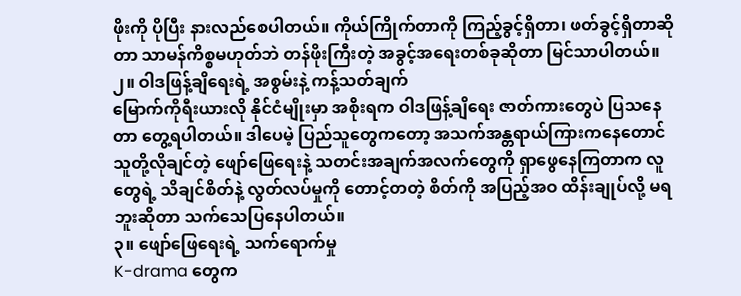ဖိုးကို ပိုပြီး နားလည်စေပါတယ်။ ကိုယ်ကြိုက်တာကို ကြည့်ခွင့်ရှိတာ၊ ဖတ်ခွင့်ရှိတာဆိုတာ သာမန်ကိစ္စမဟုတ်ဘဲ တန်ဖိုးကြီးတဲ့ အခွင့်အရေးတစ်ခုဆိုတာ မြင်သာပါတယ်။
၂။ ဝါဒဖြန့်ချိရေးရဲ့ အစွမ်းနဲ့ ကန့်သတ်ချက်
မြောက်ကိုရီးယားလို နိုင်ငံမျိုးမှာ အစိုးရက ဝါဒဖြန့်ချိရေး ဇာတ်ကားတွေပဲ ပြသနေတာ တွေ့ရပါတယ်။ ဒါပေမဲ့ ပြည်သူတွေကတော့ အသက်အန္တရာယ်ကြားကနေတောင် သူတို့လိုချင်တဲ့ ဖျော်ဖြေရေးနဲ့ သတင်းအချက်အလက်တွေကို ရှာဖွေနေကြတာက လူတွေရဲ့ သိချင်စိတ်နဲ့ လွတ်လပ်မှုကို တောင့်တတဲ့ စိတ်ကို အပြည့်အဝ ထိန်းချုပ်လို့ မရဘူးဆိုတာ သက်သေပြနေပါတယ်။
၃။ ဖျော်ဖြေရေးရဲ့ သက်ရောက်မှု
K-drama တွေက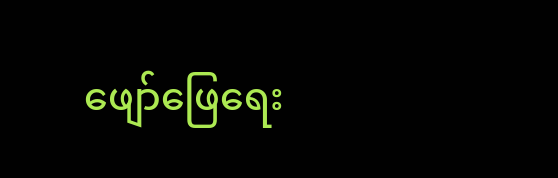ဖျော်ဖြေရေး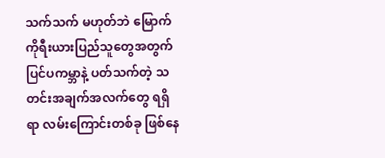သက်သက် မဟုတ်ဘဲ မြောက်ကိုရီးယားပြည်သူတွေအတွက် ပြင်ပကမ္ဘာနဲ့ ပတ်သက်တဲ့ သတင်းအချက်အလက်တွေ ရရှိရာ လမ်းကြောင်းတစ်ခု ဖြစ်နေ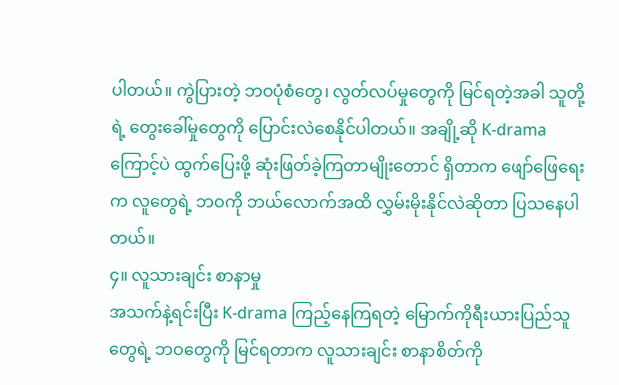ပါတယ်။ ကွဲပြားတဲ့ ဘဝပုံစံတွေ၊ လွတ်လပ်မှုတွေကို မြင်ရတဲ့အခါ သူတို့ရဲ့ တွေးခေါ်မှုတွေကို ပြောင်းလဲစေနိုင်ပါတယ်။ အချို့ဆို K-drama ကြောင့်ပဲ ထွက်ပြေးဖို့ ဆုံးဖြတ်ခဲ့ကြတာမျိုးတောင် ရှိတာက ဖျော်ဖြေရေးက လူတွေရဲ့ ဘဝကို ဘယ်လောက်အထိ လွှမ်းမိုးနိုင်လဲဆိုတာ ပြသနေပါတယ်။
၄။ လူသားချင်း စာနာမှု
အသက်နဲ့ရင်းပြီး K-drama ကြည့်နေကြရတဲ့ မြောက်ကိုရီးယားပြည်သူတွေရဲ့ ဘဝတွေကို မြင်ရတာက လူသားချင်း စာနာစိတ်ကို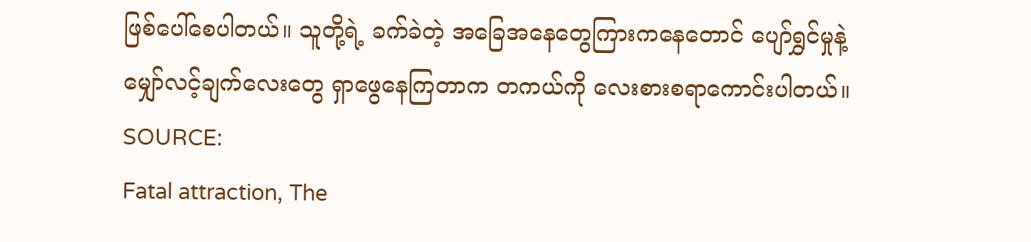ဖြစ်ပေါ်စေပါတယ်။ သူတို့ရဲ့ ခက်ခဲတဲ့ အခြေအနေတွေကြားကနေတောင် ပျော်ရွှင်မှုနဲ့ မျှော်လင့်ချက်လေးတွေ ရှာဖွေနေကြတာက တကယ်ကို လေးစားစရာကောင်းပါတယ်။
SOURCE:
Fatal attraction, The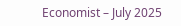Economist – July 2025